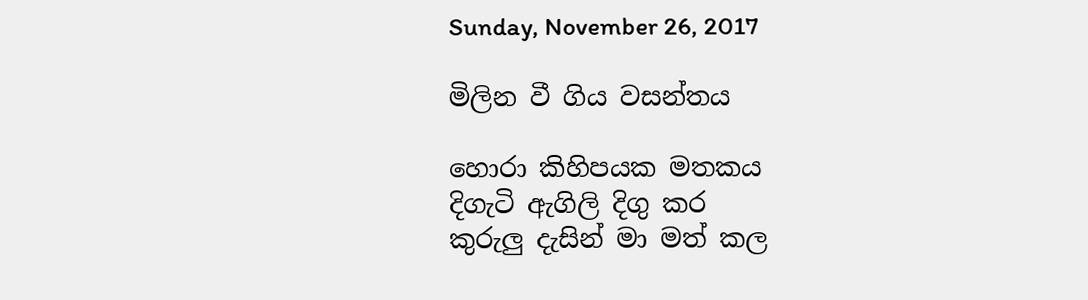Sunday, November 26, 2017

මිලින වී ගිය වසන්තය

හොරා කිහිපයක මතකය
දිගැටි ඇගිලි දිගු කර
කුරුලු දැසින් මා මත් කල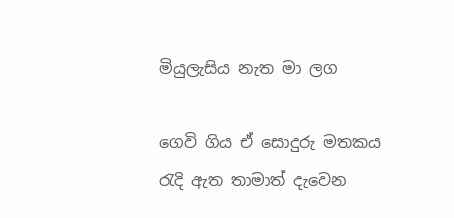මියුලැසිය නැත මා ලග

ගෙවි ගිය ඒ සොදුරු මතකය
රැදි ඇත තාමාත් දැවෙන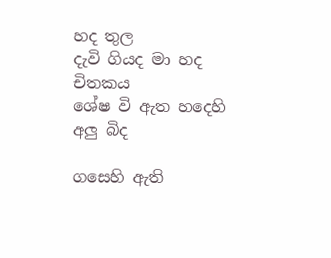හද තුල
දැවි ගියද මා හද චිතකය
ශේෂ වි ඇත හදෙහි අලු බිද

ගසෙහි ඇති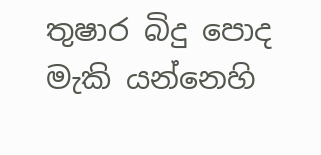තුෂාර බිදු පොද
මැකි යන්නෙහි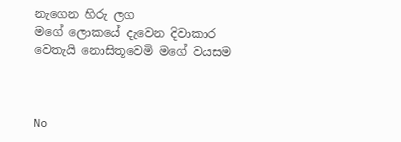නැගෙන හිරු ලග
මගේ ලොකයේ දැවෙන දිවාකාර
වෙතැයි නොසිතූවෙමි මගේ වයසම



No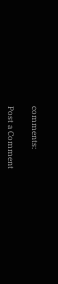comments:

Post a Comment